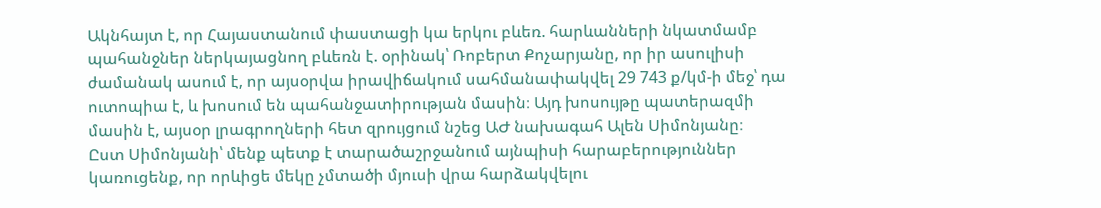Ակնհայտ է, որ Հայաստանում փաստացի կա երկու բևեռ. հարևանների նկատմամբ պահանջներ ներկայացնող բևեռն է. օրինակ՝ Ռոբերտ Քոչարյանը, որ իր ասուլիսի ժամանակ ասում է, որ այսօրվա իրավիճակում սահմանափակվել 29 743 ք/կմ-ի մեջ՝ դա ուտոպիա է, և խոսում են պահանջատիրության մասին։ Այդ խոսույթը պատերազմի մասին է, այսօր լրագրողների հետ զրույցում նշեց ԱԺ նախագահ Ալեն Սիմոնյանը։
Ըստ Սիմոնյանի՝ մենք պետք է տարածաշրջանում այնպիսի հարաբերություններ կառուցենք, որ որևիցե մեկը չմտածի մյուսի վրա հարձակվելու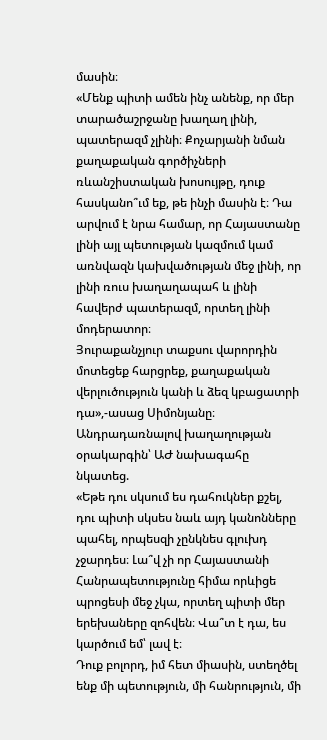մասին։
«Մենք պիտի ամեն ինչ անենք, որ մեր տարածաշրջանը խաղաղ լինի, պատերազմ չլինի։ Քոչարյանի նման քաղաքական գործիչների ռևանշիստական խոսույթը, դուք հասկանո՞ւմ եք, թե ինչի մասին է։ Դա արվում է նրա համար, որ Հայաստանը լինի այլ պետության կազմում կամ առնվազն կախվածության մեջ լինի, որ լինի ռուս խաղաղապահ և լինի հավերժ պատերազմ, որտեղ լինի մոդերատոր։
Յուրաքանչյուր տաքսու վարորդին մոտեցեք հարցրեք, քաղաքական վերլուծություն կանի և ձեզ կբացատրի դա»,-ասաց Սիմոնյանը։
Անդրադառնալով խաղաղության օրակարգին՝ ԱԺ նախագահը նկատեց.
«Եթե դու սկսում ես դահուկներ քշել, դու պիտի սկսես նաև այդ կանոնները պահել, որպեսզի չընկնես գլուխդ չջարդես։ Լա՞վ չի որ Հայաստանի Հանրապետությունը հիմա որևիցե պրոցեսի մեջ չկա, որտեղ պիտի մեր երեխաները զոհվեն։ Վա՞տ է դա, ես կարծում եմ՝ լավ է։
Դուք բոլորդ, իմ հետ միասին, ստեղծել ենք մի պետություն, մի հանրություն, մի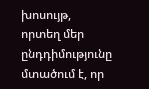խոսույթ, որտեղ մեր ընդդիմությունը մտածում է, որ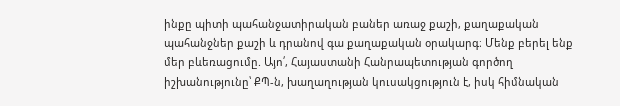ինքը պիտի պահանջատիրական բաներ առաջ քաշի, քաղաքական պահանջներ քաշի և դրանով գա քաղաքական օրակարգ։ Մենք բերել ենք մեր բևեռացումը. Այո՛, Հայաստանի Հանրապետության գործող իշխանությունը՝ ՔՊ-ն, խաղաղության կուսակցություն է, իսկ հիմնական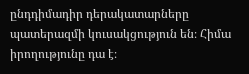ընդդիմադիր դերակատարները պատերազմի կուսակցություն են։ Հիմա իրողությունը դա է։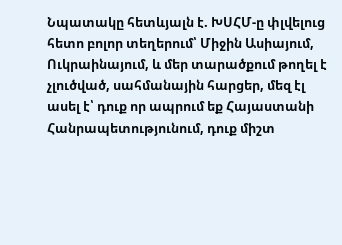Նպատակը հետևյալն է. ԽՍՀՄ-ը փլվելուց հետո բոլոր տեղերում՝ Միջին Ասիայում, Ուկրաինայում, և մեր տարածքում թողել է չլուծված, սահմանային հարցեր, մեզ էլ ասել է՝ դուք որ ապրում եք Հայաստանի Հանրապետությունում, դուք միշտ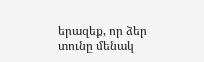երազեք, որ ձեր տունը մենակ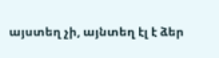այստեղ չի, այնտեղ էլ է ձեր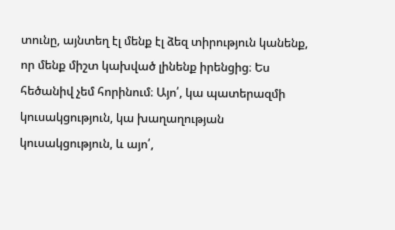տունը, այնտեղ էլ մենք էլ ձեզ տիրություն կանենք, որ մենք միշտ կախված լինենք իրենցից։ Ես հեծանիվ չեմ հորինում։ Այո՛, կա պատերազմի կուսակցություն, կա խաղաղության կուսակցություն, և այո՛,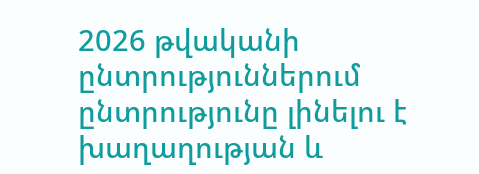2026 թվականի ընտրություններում ընտրությունը լինելու է խաղաղության և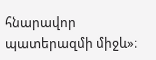հնարավոր պատերազմի միջև»։